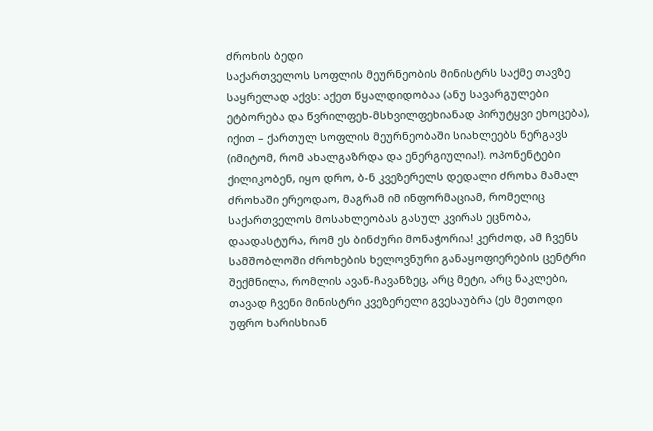ძროხის ბედი
საქართველოს სოფლის მეურნეობის მინისტრს საქმე თავზე საყრელად აქვს: აქეთ წყალდიდობაა (ანუ სავარგულები ეტბორება და წვრილფეხ-მსხვილფეხიანად პირუტყვი ეხოცება), იქით – ქართულ სოფლის მეურნეობაში სიახლეებს ნერგავს (იმიტომ, რომ ახალგაზრდა და ენერგიულია!). ოპონენტები ქილიკობენ, იყო დრო, ბ-ნ კვეზერელს დედალი ძროხა მამალ ძროხაში ერეოდაო, მაგრამ იმ ინფორმაციამ, რომელიც საქართველოს მოსახლეობას გასულ კვირას ეცნობა, დაადასტურა, რომ ეს ბინძური მონაჭორია! კერძოდ, ამ ჩვენს სამშობლოში ძროხების ხელოვნური განაყოფიერების ცენტრი შექმნილა, რომლის ავან-ჩავანზეც, არც მეტი, არც ნაკლები, თავად ჩვენი მინისტრი კვეზერელი გვესაუბრა (ეს მეთოდი უფრო ხარისხიან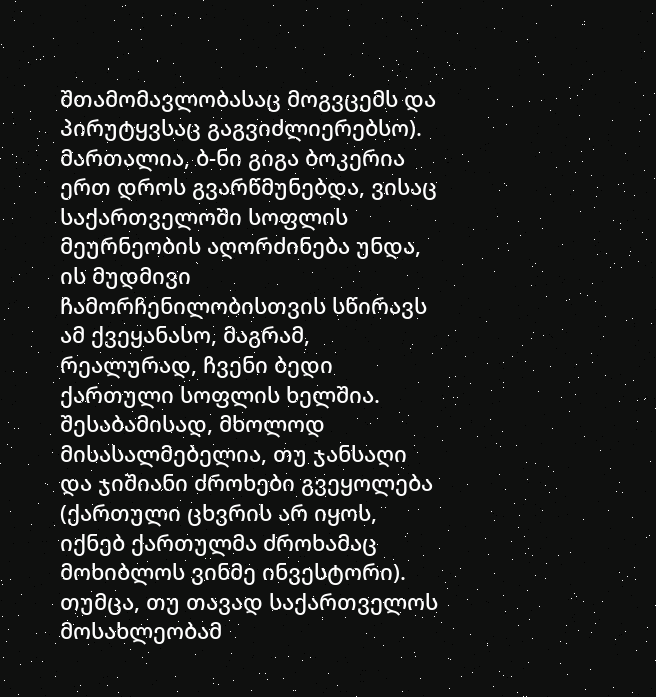შთამომავლობასაც მოგვცემს და პირუტყვსაც გაგვიძლიერებსო). მართალია, ბ-ნი გიგა ბოკერია ერთ დროს გვარწმუნებდა, ვისაც საქართველოში სოფლის მეურნეობის აღორძინება უნდა, ის მუდმივი ჩამორჩენილობისთვის სწირავს ამ ქვეყანასო, მაგრამ, რეალურად, ჩვენი ბედი ქართული სოფლის ხელშია. შესაბამისად, მხოლოდ მისასალმებელია, თუ ჯანსაღი და ჯიშიანი ძროხები გვეყოლება (ქართული ცხვრის არ იყოს, იქნებ ქართულმა ძროხამაც მოხიბლოს ვინმე ინვესტორი). თუმცა, თუ თავად საქართველოს მოსახლეობამ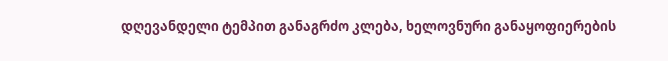დღევანდელი ტემპით განაგრძო კლება, ხელოვნური განაყოფიერების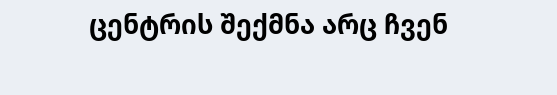ცენტრის შექმნა არც ჩვენ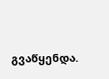გვაწყენდა.